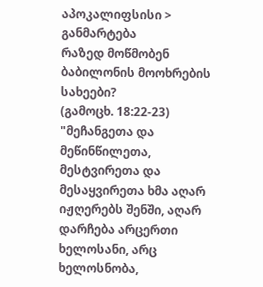აპოკალიფსისი > განმარტება
რაზედ მოწმობენ ბაბილონის მოოხრების სახეები?
(გამოცხ. 18:22-23)
"მეჩანგეთა და მეწინწილეთა, მესტვირეთა და მესაყვირეთა ხმა აღარ იჟღერებს შენში, აღარ დარჩება არცერთი ხელოსანი, არც ხელოსნობა,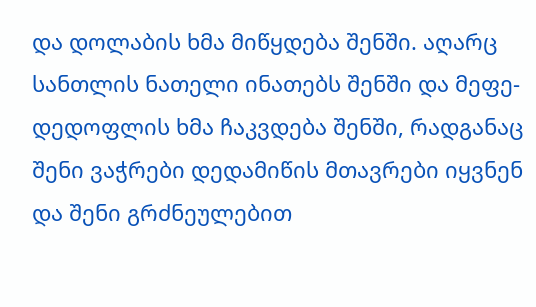და დოლაბის ხმა მიწყდება შენში. აღარც სანთლის ნათელი ინათებს შენში და მეფე-დედოფლის ხმა ჩაკვდება შენში, რადგანაც შენი ვაჭრები დედამიწის მთავრები იყვნენ და შენი გრძნეულებით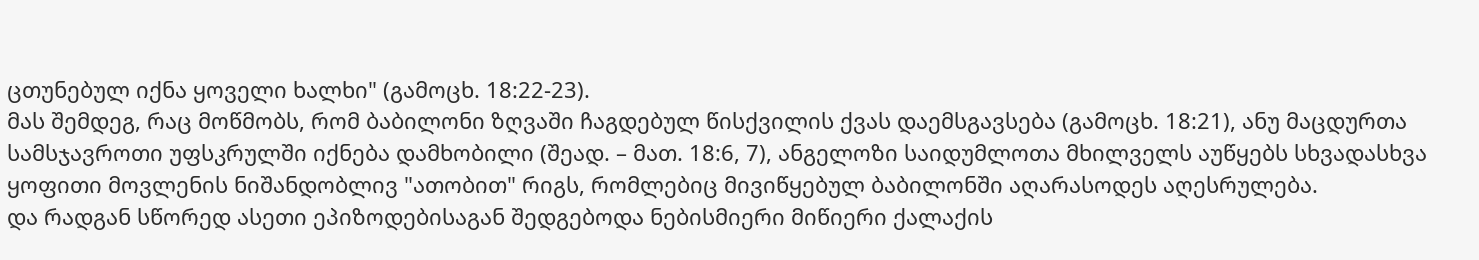ცთუნებულ იქნა ყოველი ხალხი" (გამოცხ. 18:22-23).
მას შემდეგ, რაც მოწმობს, რომ ბაბილონი ზღვაში ჩაგდებულ წისქვილის ქვას დაემსგავსება (გამოცხ. 18:21), ანუ მაცდურთა სამსჯავროთი უფსკრულში იქნება დამხობილი (შეად. – მათ. 18:6, 7), ანგელოზი საიდუმლოთა მხილველს აუწყებს სხვადასხვა ყოფითი მოვლენის ნიშანდობლივ "ათობით" რიგს, რომლებიც მივიწყებულ ბაბილონში აღარასოდეს აღესრულება.
და რადგან სწორედ ასეთი ეპიზოდებისაგან შედგებოდა ნებისმიერი მიწიერი ქალაქის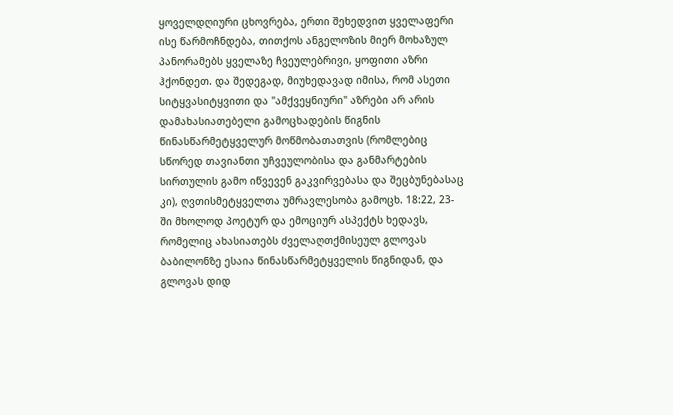ყოველდღიური ცხოვრება, ერთი შეხედვით ყველაფერი ისე წარმოჩნდება, თითქოს ანგელოზის მიერ მოხაზულ პანორამებს ყველაზე ჩვეულებრივი, ყოფითი აზრი ჰქონდეთ. და შედეგად, მიუხედავად იმისა, რომ ასეთი სიტყვასიტყვითი და "ამქვეყნიური" აზრები არ არის დამახასიათებელი გამოცხადების წიგნის წინასწარმეტყველურ მოწმობათათვის (რომლებიც სწორედ თავიანთი უჩვეულობისა და განმარტების სირთულის გამო იწვევენ გაკვირვებასა და შეცბუნებასაც კი), ღვთისმეტყველთა უმრავლესობა გამოცხ. 18:22, 23-ში მხოლოდ პოეტურ და ემოციურ ასპექტს ხედავს, რომელიც ახასიათებს ძველაღთქმისეულ გლოვას ბაბილონზე ესაია წინასწარმეტყველის წიგნიდან, და გლოვას დიდ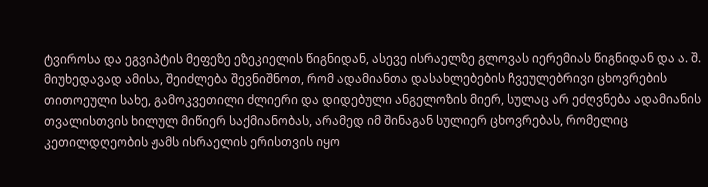ტვიროსა და ეგვიპტის მეფეზე ეზეკიელის წიგნიდან, ასევე ისრაელზე გლოვას იერემიას წიგნიდან და ა. შ.
მიუხედავად ამისა, შეიძლება შევნიშნოთ, რომ ადამიანთა დასახლებების ჩვეულებრივი ცხოვრების თითოეული სახე, გამოკვეთილი ძლიერი და დიდებული ანგელოზის მიერ, სულაც არ ეძღვნება ადამიანის თვალისთვის ხილულ მიწიერ საქმიანობას, არამედ იმ შინაგან სულიერ ცხოვრებას, რომელიც კეთილდღეობის ჟამს ისრაელის ერისთვის იყო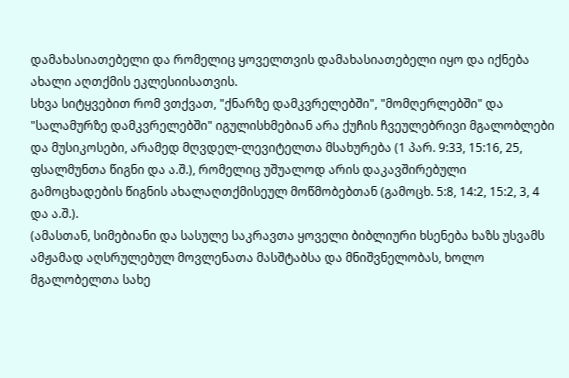დამახასიათებელი და რომელიც ყოველთვის დამახასიათებელი იყო და იქნება ახალი აღთქმის ეკლესიისათვის.
სხვა სიტყვებით რომ ვთქვათ, "ქნარზე დამკვრელებში", "მომღერლებში" და "სალამურზე დამკვრელებში" იგულისხმებიან არა ქუჩის ჩვეულებრივი მგალობლები და მუსიკოსები, არამედ მღვდელ-ლევიტელთა მსახურება (1 პარ. 9:33, 15:16, 25, ფსალმუნთა წიგნი და ა.შ.), რომელიც უშუალოდ არის დაკავშირებული გამოცხადების წიგნის ახალაღთქმისეულ მოწმობებთან (გამოცხ. 5:8, 14:2, 15:2, 3, 4 და ა.შ.).
(ამასთან, სიმებიანი და სასულე საკრავთა ყოველი ბიბლიური ხსენება ხაზს უსვამს ამჟამად აღსრულებულ მოვლენათა მასშტაბსა და მნიშვნელობას, ხოლო მგალობელთა სახე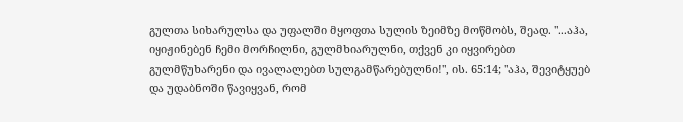გულთა სიხარულსა და უფალში მყოფთა სულის ზეიმზე მოწმობს, შეად. "...აჰა, იყიჟინებენ ჩემი მორჩილნი, გულმხიარულნი, თქვენ კი იყვირებთ გულმწუხარენი და ივალალებთ სულგამწარებულნი!", ის. 65:14; "აჰა, შევიტყუებ და უდაბნოში წავიყვან, რომ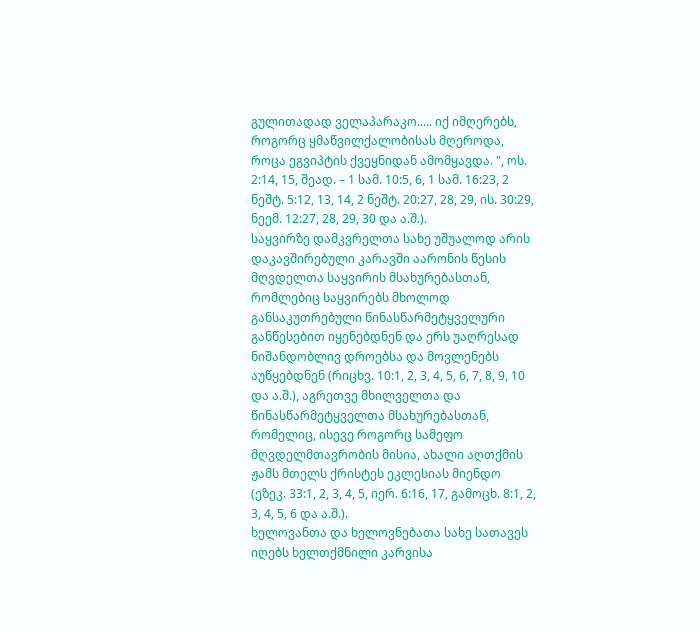გულითადად ველაპარაკო..... იქ იმღერებს, როგორც ყმაწვილქალობისას მღეროდა, როცა ეგვიპტის ქვეყნიდან ამომყავდა. ", ოს. 2:14, 15, შეად. – 1 სამ. 10:5, 6, 1 სამ. 16:23, 2 ნეშტ. 5:12, 13, 14, 2 ნეშტ. 20:27, 28, 29, ის. 30:29, ნეემ. 12:27, 28, 29, 30 და ა.შ.).
საყვირზე დამკვრელთა სახე უშუალოდ არის დაკავშირებული კარავში აარონის წესის მღვდელთა საყვირის მსახურებასთან, რომლებიც საყვირებს მხოლოდ განსაკუთრებული წინასწარმეტყველური განწესებით იყენებდნენ და ერს უაღრესად ნიშანდობლივ დროებსა და მოვლენებს აუწყებდნენ (რიცხვ. 10:1, 2, 3, 4, 5, 6, 7, 8, 9, 10 და ა.შ.), აგრეთვე მხილველთა და წინასწარმეტყველთა მსახურებასთან, რომელიც, ისევე როგორც სამეფო მღვდელმთავრობის მისია, ახალი აღთქმის ჟამს მთელს ქრისტეს ეკლესიას მიენდო (ეზეკ. 33:1, 2, 3, 4, 5, იერ. 6:16, 17, გამოცხ. 8:1, 2, 3, 4, 5, 6 და ა.შ.).
ხელოვანთა და ხელოვნებათა სახე სათავეს იღებს ხელთქმნილი კარვისა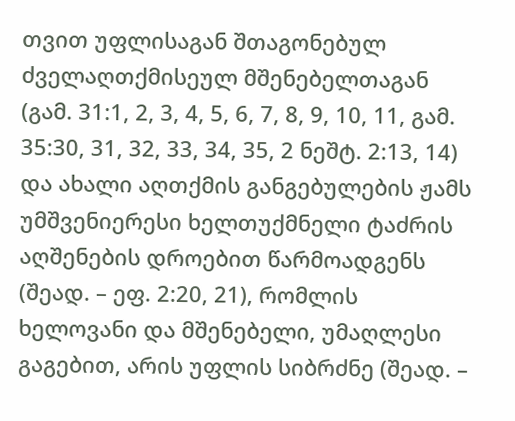თვით უფლისაგან შთაგონებულ ძველაღთქმისეულ მშენებელთაგან (გამ. 31:1, 2, 3, 4, 5, 6, 7, 8, 9, 10, 11, გამ. 35:30, 31, 32, 33, 34, 35, 2 ნეშტ. 2:13, 14) და ახალი აღთქმის განგებულების ჟამს უმშვენიერესი ხელთუქმნელი ტაძრის აღშენების დროებით წარმოადგენს (შეად. – ეფ. 2:20, 21), რომლის ხელოვანი და მშენებელი, უმაღლესი გაგებით, არის უფლის სიბრძნე (შეად. –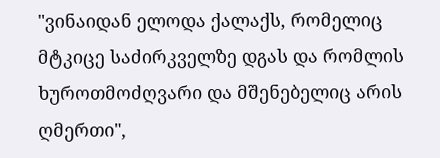"ვინაიდან ელოდა ქალაქს, რომელიც მტკიცე საძირკველზე დგას და რომლის ხუროთმოძღვარი და მშენებელიც არის ღმერთი",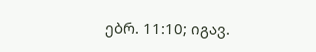ებრ. 11:10; იგავ.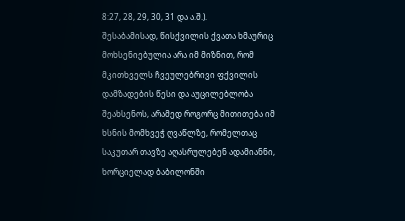8:27, 28, 29, 30, 31 და ა.შ.).
შესაბამისად, წისქვილის ქვათა ხმაურიც მოხსენიებულია არა იმ მიზნით, რომ მკითხველს ჩვეულებრივი ფქვილის დამზადების წესი და აუცილებლობა შეახსენოს, არამედ როგორც მითითება იმ ხსნის მომხვეჭ ღვაწლზე, რომელთაც საკუთარ თავზე აღასრულებენ ადამიანნი, ხორციელად ბაბილონში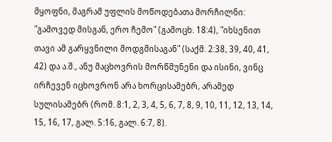მყოფნი, მაგრამ უფლის მოწოდებათა მორჩილნი: "გამოვედ მისგან, ერო ჩემო" (გამოცხ. 18:4), "იხსენით თავი ამ გარყვნილი მოდგმისაგან" (საქმ. 2:38, 39, 40, 41, 42) და ა.შ., ანუ მაცხოვრის მორწმუნენი და ისინი, ვინც ირჩევენ იცხოვრონ არა ხორცისამებრ, არამედ სულისამებრ (რომ. 8:1, 2, 3, 4, 5, 6, 7, 8, 9, 10, 11, 12, 13, 14, 15, 16, 17, გალ. 5:16, გალ. 6:7, 8).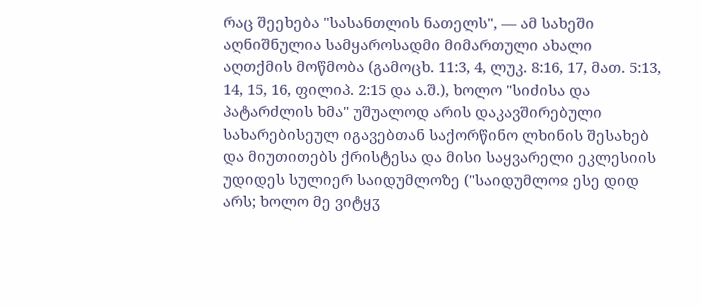რაც შეეხება "სასანთლის ნათელს", — ამ სახეში აღნიშნულია სამყაროსადმი მიმართული ახალი აღთქმის მოწმობა (გამოცხ. 11:3, 4, ლუკ. 8:16, 17, მათ. 5:13, 14, 15, 16, ფილიპ. 2:15 და ა.შ.), ხოლო "სიძისა და პატარძლის ხმა" უშუალოდ არის დაკავშირებული სახარებისეულ იგავებთან საქორწინო ლხინის შესახებ და მიუთითებს ქრისტესა და მისი საყვარელი ეკლესიის უდიდეს სულიერ საიდუმლოზე ("საიდუმლოჲ ესე დიდ არს; ხოლო მე ვიტყჳ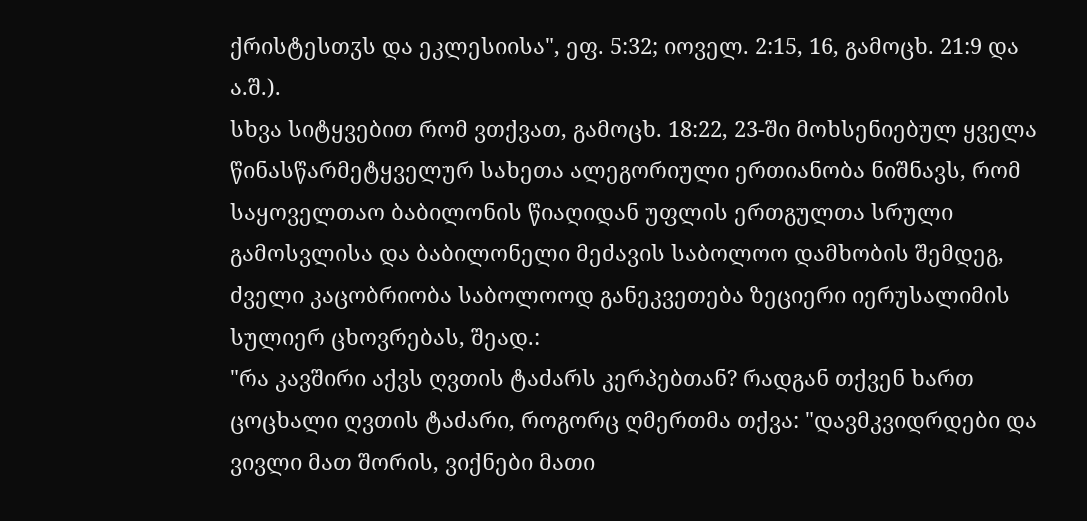ქრისტესთჳს და ეკლესიისა", ეფ. 5:32; იოველ. 2:15, 16, გამოცხ. 21:9 და ა.შ.).
სხვა სიტყვებით რომ ვთქვათ, გამოცხ. 18:22, 23-ში მოხსენიებულ ყველა წინასწარმეტყველურ სახეთა ალეგორიული ერთიანობა ნიშნავს, რომ საყოველთაო ბაბილონის წიაღიდან უფლის ერთგულთა სრული გამოსვლისა და ბაბილონელი მეძავის საბოლოო დამხობის შემდეგ, ძველი კაცობრიობა საბოლოოდ განეკვეთება ზეციერი იერუსალიმის სულიერ ცხოვრებას, შეად.:
"რა კავშირი აქვს ღვთის ტაძარს კერპებთან? რადგან თქვენ ხართ ცოცხალი ღვთის ტაძარი, როგორც ღმერთმა თქვა: "დავმკვიდრდები და ვივლი მათ შორის, ვიქნები მათი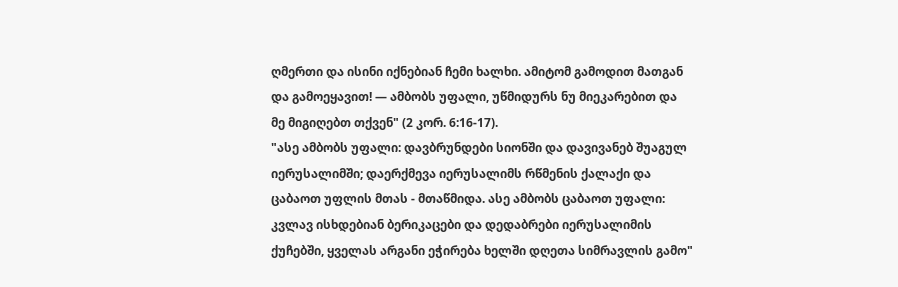ღმერთი და ისინი იქნებიან ჩემი ხალხი. ამიტომ გამოდით მათგან და გამოეყავით! — ამბობს უფალი, უწმიდურს ნუ მიეკარებით და მე მიგიღებთ თქვენ" (2 კორ. 6:16-17).
"ასე ამბობს უფალი: დავბრუნდები სიონში და დავივანებ შუაგულ იერუსალიმში; დაერქმევა იერუსალიმს რწმენის ქალაქი და ცაბაოთ უფლის მთას - მთაწმიდა. ასე ამბობს ცაბაოთ უფალი: კვლავ ისხდებიან ბერიკაცები და დედაბრები იერუსალიმის ქუჩებში, ყველას არგანი ეჭირება ხელში დღეთა სიმრავლის გამო"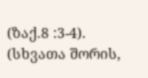(ზაქ.8 :3-4).
(სხვათა შორის,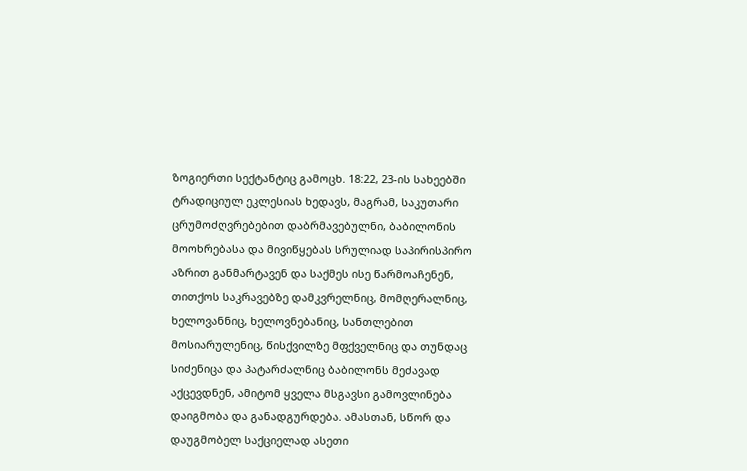ზოგიერთი სექტანტიც გამოცხ. 18:22, 23-ის სახეებში ტრადიციულ ეკლესიას ხედავს, მაგრამ, საკუთარი ცრუმოძღვრებებით დაბრმავებულნი, ბაბილონის მოოხრებასა და მივიწყებას სრულიად საპირისპირო აზრით განმარტავენ და საქმეს ისე წარმოაჩენენ, თითქოს საკრავებზე დამკვრელნიც, მომღერალნიც, ხელოვანნიც, ხელოვნებანიც, სანთლებით მოსიარულენიც, წისქვილზე მფქველნიც და თუნდაც სიძენიცა და პატარძალნიც ბაბილონს მეძავად აქცევდნენ, ამიტომ ყველა მსგავსი გამოვლინება დაიგმობა და განადგურდება. ამასთან, სწორ და დაუგმობელ საქციელად ასეთი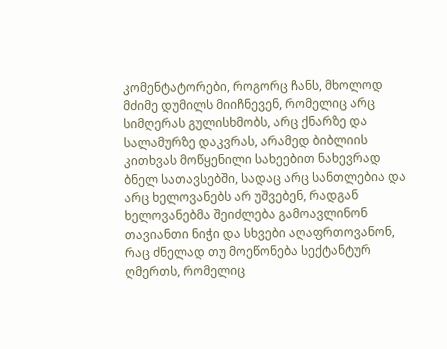კომენტატორები, როგორც ჩანს, მხოლოდ მძიმე დუმილს მიიჩნევენ, რომელიც არც სიმღერას გულისხმობს, არც ქნარზე და სალამურზე დაკვრას, არამედ ბიბლიის კითხვას მოწყენილი სახეებით ნახევრად ბნელ სათავსებში, სადაც არც სანთლებია და არც ხელოვანებს არ უშვებენ, რადგან ხელოვანებმა შეიძლება გამოავლინონ თავიანთი ნიჭი და სხვები აღაფრთოვანონ, რაც ძნელად თუ მოეწონება სექტანტურ ღმერთს, რომელიც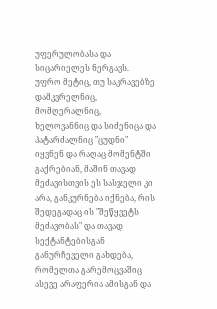უფერულობასა და სიცარიელეს ნერგავს.
უფრო მეტიც, თუ საკრავებზე დამკვრელნიც, მომღერალნიც, ხელოვანნიც და სიძენიცა და პატარძალნიც "ცუდნი" იყვნენ და რაღაც მომენტში გაქრებიან, მაშინ თავად მეძავისთვის ეს სასჯელი კი არა, განკურნება იქნება, რის შედეგადაც ის "შეწყვეტს მეძავობას" და თავად სექტანტებისგან განურჩეველი გახდება, რომელთა გარემოცვაშიც ასევე არაფერია ამისგან და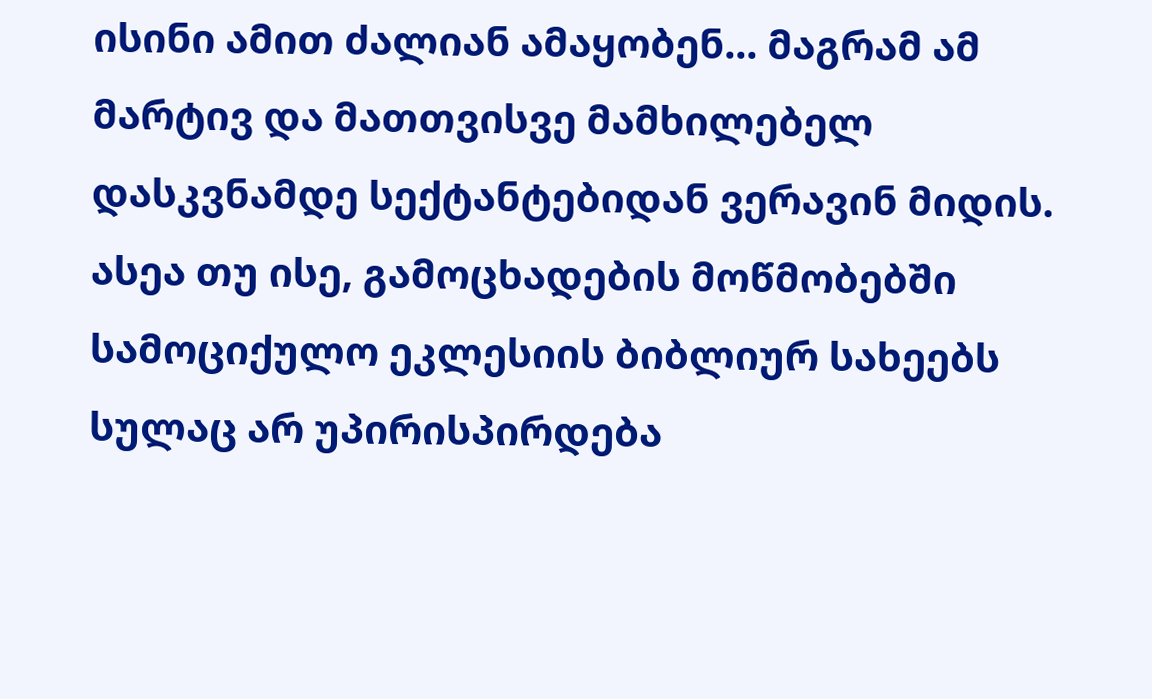ისინი ამით ძალიან ამაყობენ... მაგრამ ამ მარტივ და მათთვისვე მამხილებელ დასკვნამდე სექტანტებიდან ვერავინ მიდის.
ასეა თუ ისე, გამოცხადების მოწმობებში სამოციქულო ეკლესიის ბიბლიურ სახეებს სულაც არ უპირისპირდება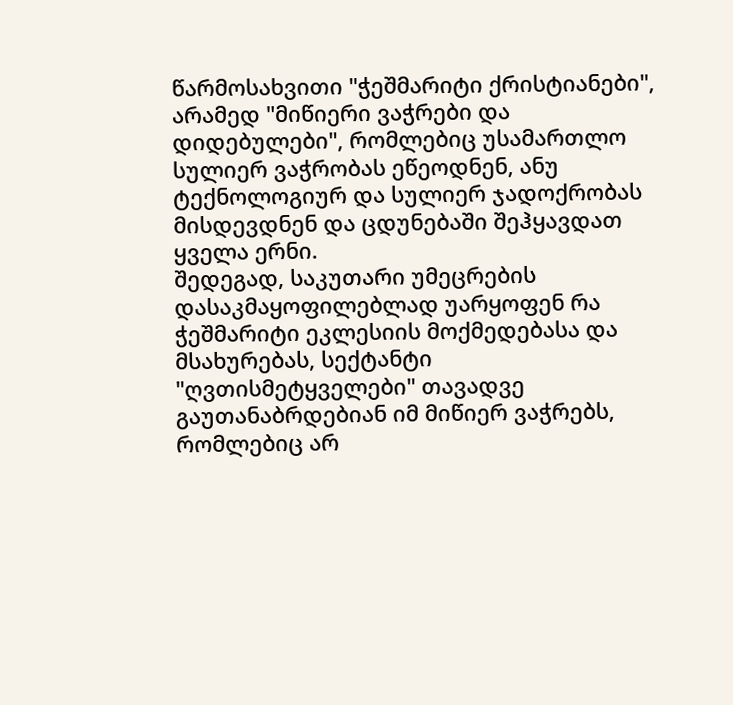წარმოსახვითი "ჭეშმარიტი ქრისტიანები", არამედ "მიწიერი ვაჭრები და დიდებულები", რომლებიც უსამართლო სულიერ ვაჭრობას ეწეოდნენ, ანუ ტექნოლოგიურ და სულიერ ჯადოქრობას მისდევდნენ და ცდუნებაში შეჰყავდათ ყველა ერნი.
შედეგად, საკუთარი უმეცრების დასაკმაყოფილებლად უარყოფენ რა ჭეშმარიტი ეკლესიის მოქმედებასა და მსახურებას, სექტანტი "ღვთისმეტყველები" თავადვე გაუთანაბრდებიან იმ მიწიერ ვაჭრებს, რომლებიც არ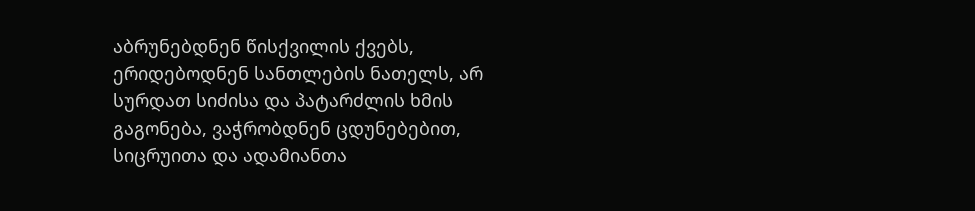აბრუნებდნენ წისქვილის ქვებს, ერიდებოდნენ სანთლების ნათელს, არ სურდათ სიძისა და პატარძლის ხმის გაგონება, ვაჭრობდნენ ცდუნებებით, სიცრუითა და ადამიანთა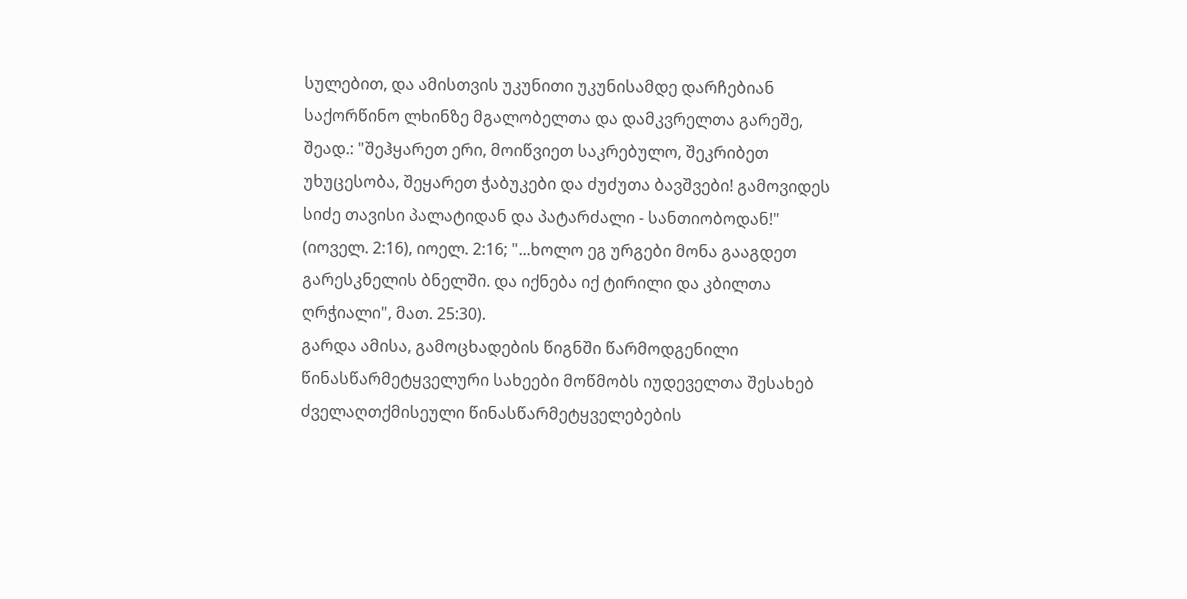სულებით, და ამისთვის უკუნითი უკუნისამდე დარჩებიან საქორწინო ლხინზე მგალობელთა და დამკვრელთა გარეშე, შეად.: "შეჰყარეთ ერი, მოიწვიეთ საკრებულო, შეკრიბეთ უხუცესობა, შეყარეთ ჭაბუკები და ძუძუთა ბავშვები! გამოვიდეს სიძე თავისი პალატიდან და პატარძალი - სანთიობოდან!" (იოველ. 2:16), იოელ. 2:16; "...ხოლო ეგ ურგები მონა გააგდეთ გარესკნელის ბნელში. და იქნება იქ ტირილი და კბილთა ღრჭიალი", მათ. 25:30).
გარდა ამისა, გამოცხადების წიგნში წარმოდგენილი წინასწარმეტყველური სახეები მოწმობს იუდეველთა შესახებ ძველაღთქმისეული წინასწარმეტყველებების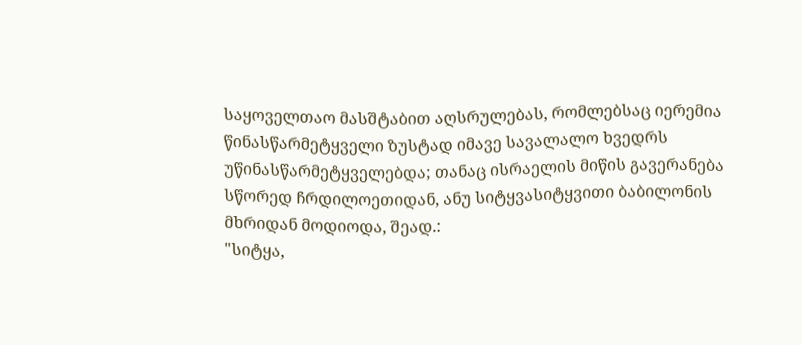საყოველთაო მასშტაბით აღსრულებას, რომლებსაც იერემია წინასწარმეტყველი ზუსტად იმავე სავალალო ხვედრს უწინასწარმეტყველებდა; თანაც ისრაელის მიწის გავერანება სწორედ ჩრდილოეთიდან, ანუ სიტყვასიტყვითი ბაბილონის მხრიდან მოდიოდა, შეად.:
"სიტყა,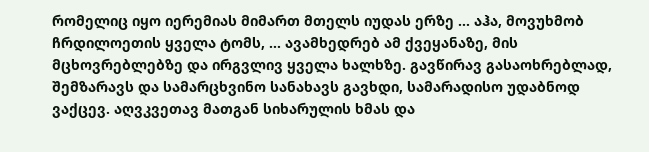რომელიც იყო იერემიას მიმართ მთელს იუდას ერზე ... აჰა, მოვუხმობ ჩრდილოეთის ყველა ტომს, ... ავამხედრებ ამ ქვეყანაზე, მის მცხოვრებლებზე და ირგვლივ ყველა ხალხზე. გავწირავ გასაოხრებლად, შემზარავს და სამარცხვინო სანახავს გავხდი, სამარადისო უდაბნოდ ვაქცევ. აღვკვეთავ მათგან სიხარულის ხმას და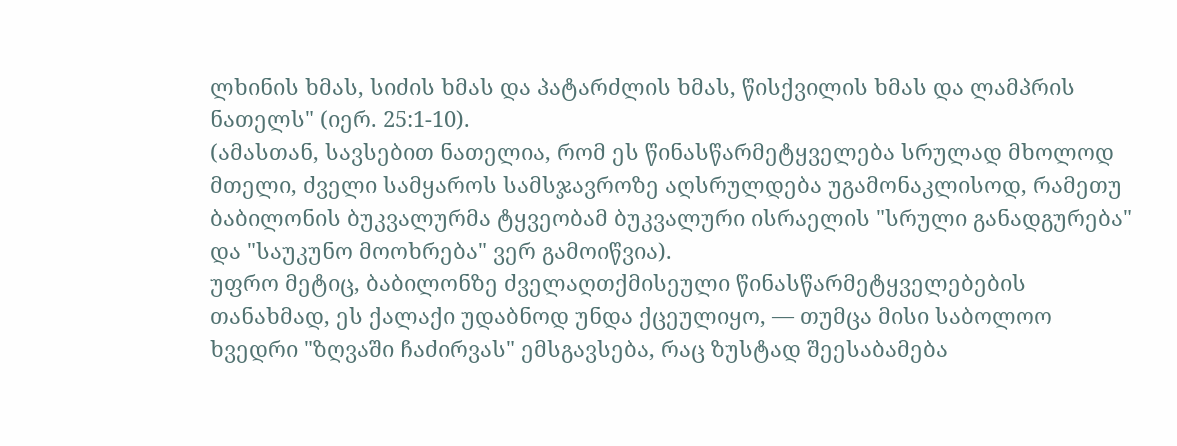ლხინის ხმას, სიძის ხმას და პატარძლის ხმას, წისქვილის ხმას და ლამპრის ნათელს" (იერ. 25:1-10).
(ამასთან, სავსებით ნათელია, რომ ეს წინასწარმეტყველება სრულად მხოლოდ მთელი, ძველი სამყაროს სამსჯავროზე აღსრულდება უგამონაკლისოდ, რამეთუ ბაბილონის ბუკვალურმა ტყვეობამ ბუკვალური ისრაელის "სრული განადგურება" და "საუკუნო მოოხრება" ვერ გამოიწვია).
უფრო მეტიც, ბაბილონზე ძველაღთქმისეული წინასწარმეტყველებების თანახმად, ეს ქალაქი უდაბნოდ უნდა ქცეულიყო, — თუმცა მისი საბოლოო ხვედრი "ზღვაში ჩაძირვას" ემსგავსება, რაც ზუსტად შეესაბამება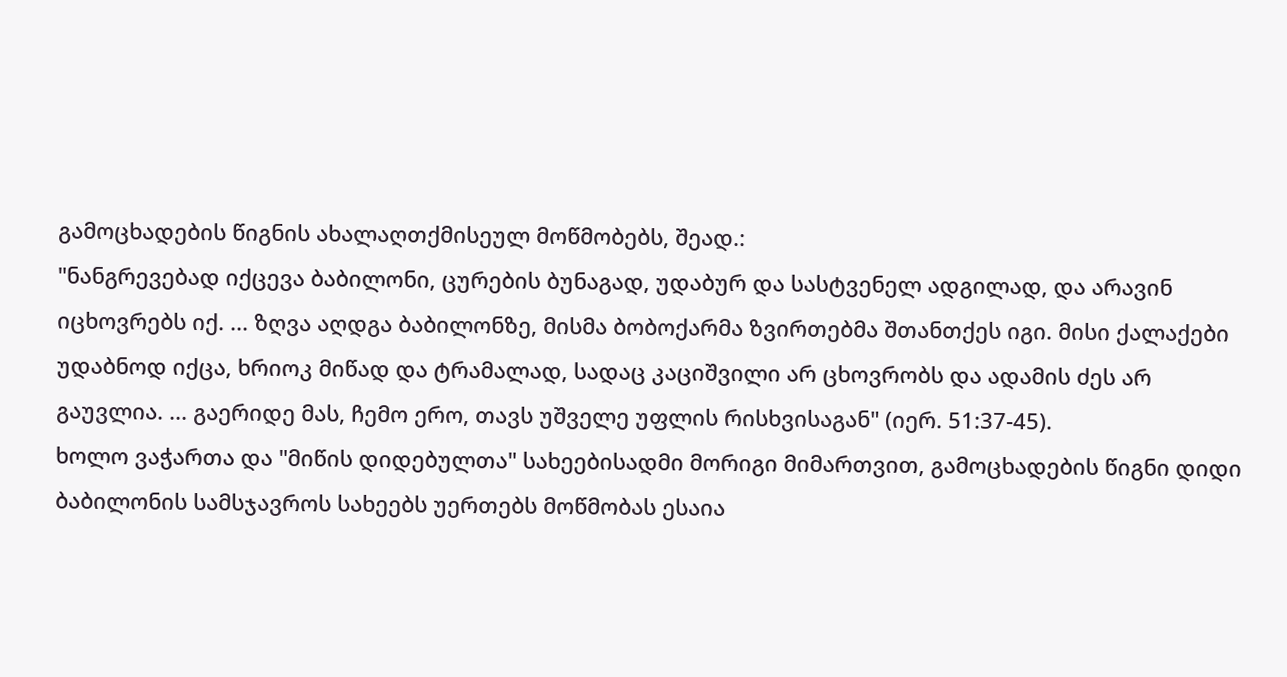გამოცხადების წიგნის ახალაღთქმისეულ მოწმობებს, შეად.:
"ნანგრევებად იქცევა ბაბილონი, ცურების ბუნაგად, უდაბურ და სასტვენელ ადგილად, და არავინ იცხოვრებს იქ. ... ზღვა აღდგა ბაბილონზე, მისმა ბობოქარმა ზვირთებმა შთანთქეს იგი. მისი ქალაქები უდაბნოდ იქცა, ხრიოკ მიწად და ტრამალად, სადაც კაციშვილი არ ცხოვრობს და ადამის ძეს არ გაუვლია. ... გაერიდე მას, ჩემო ერო, თავს უშველე უფლის რისხვისაგან" (იერ. 51:37-45).
ხოლო ვაჭართა და "მიწის დიდებულთა" სახეებისადმი მორიგი მიმართვით, გამოცხადების წიგნი დიდი ბაბილონის სამსჯავროს სახეებს უერთებს მოწმობას ესაია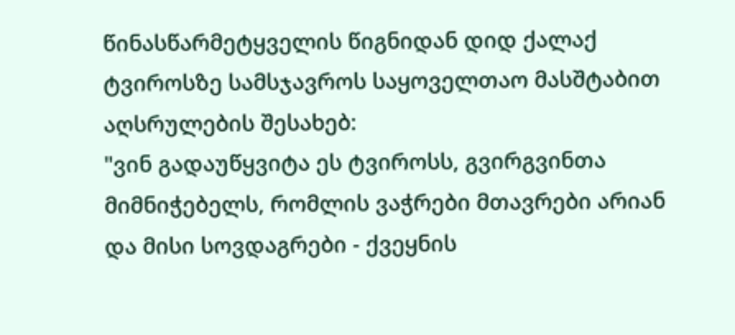წინასწარმეტყველის წიგნიდან დიდ ქალაქ ტვიროსზე სამსჯავროს საყოველთაო მასშტაბით აღსრულების შესახებ:
"ვინ გადაუწყვიტა ეს ტვიროსს, გვირგვინთა მიმნიჭებელს, რომლის ვაჭრები მთავრები არიან და მისი სოვდაგრები - ქვეყნის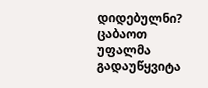დიდებულნი? ცაბაოთ უფალმა გადაუწყვიტა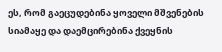ეს, რომ გაეცუდებინა ყოველი მშვენების სიამაყე და დაემცირებინა ქვეყნის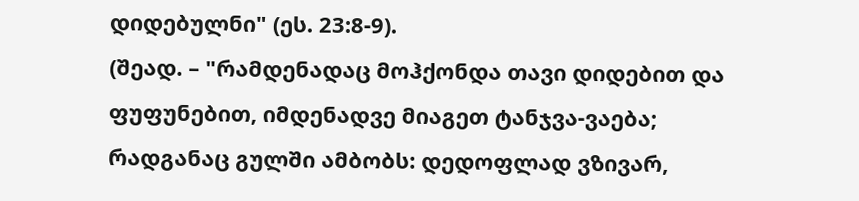დიდებულნი" (ეს. 23:8-9).
(შეად. – "რამდენადაც მოჰქონდა თავი დიდებით და ფუფუნებით, იმდენადვე მიაგეთ ტანჯვა-ვაება; რადგანაც გულში ამბობს: დედოფლად ვზივარ,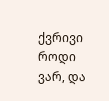ქვრივი როდი ვარ, და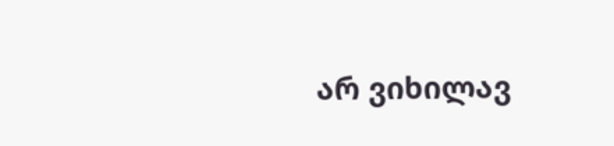არ ვიხილავ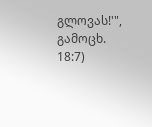გლოვას!'", გამოცხ. 18:7)